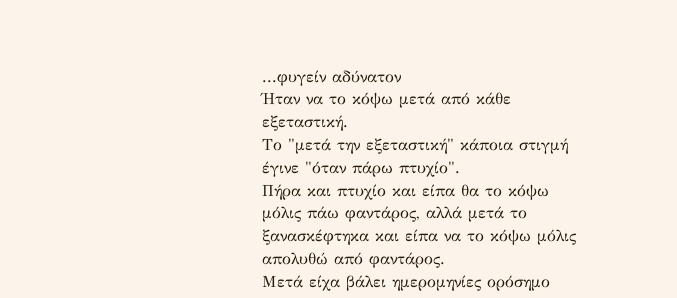...φυγείν αδύνατον
Ήταν να το κόψω μετά από κάθε εξεταστική.
Το "μετά την εξεταστική" κάποια στιγμή έγινε "όταν πάρω πτυχίο".
Πήρα και πτυχίο και είπα θα το κόψω μόλις πάω φαντάρος, αλλά μετά το ξανασκέφτηκα και είπα να το κόψω μόλις απολυθώ από φαντάρος.
Μετά είχα βάλει ημερομηνίες ορόσημο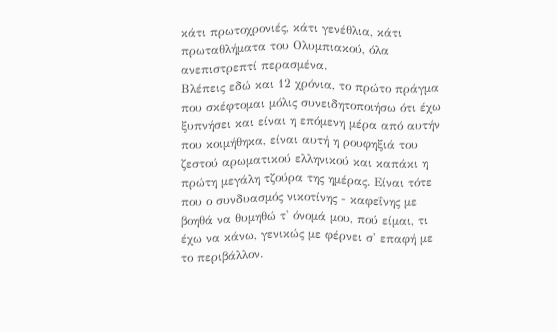κάτι πρωτοχρονιές, κάτι γενέθλια, κάτι πρωταθλήματα του Ολυμπιακού, όλα ανεπιστρεπτί περασμένα.
Βλέπεις εδώ και 12 χρόνια, το πρώτο πράγμα που σκέφτομαι μόλις συνειδητοποιήσω ότι έχω ξυπνήσει και είναι η επόμενη μέρα από αυτήν που κοιμήθηκα, είναι αυτή η ρουφηξιά του ζεστού αρωματικού ελληνικού και καπάκι η πρώτη μεγάλη τζούρα της ημέρας. Είναι τότε που ο συνδυασμός νικοτίνης - καφεΐνης με βοηθά να θυμηθώ τ' όνομά μου, πού είμαι, τι έχω να κάνω, γενικώς με φέρνει σ' επαφή με το περιβάλλον.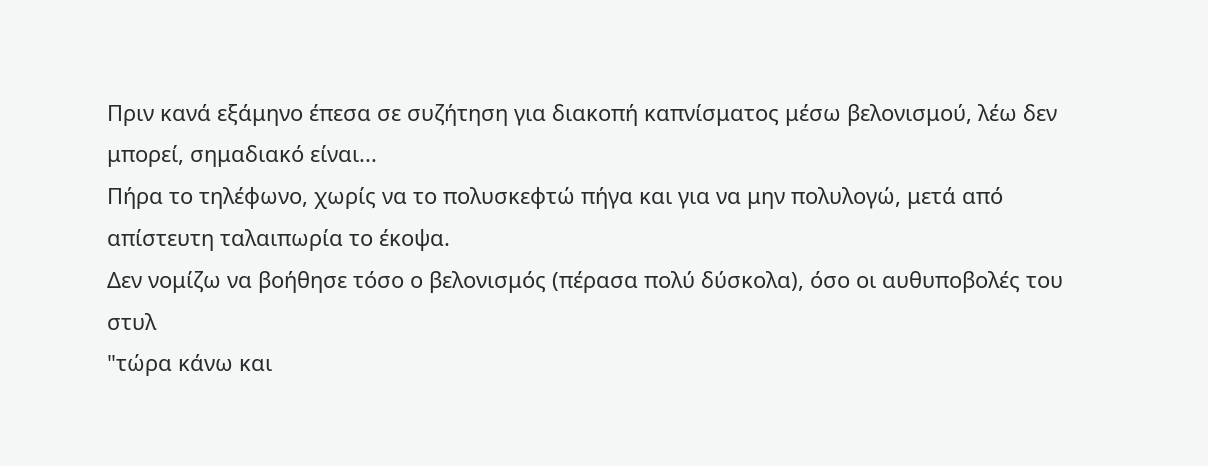Πριν κανά εξάμηνο έπεσα σε συζήτηση για διακοπή καπνίσματος μέσω βελονισμού, λέω δεν μπορεί, σημαδιακό είναι...
Πήρα το τηλέφωνο, χωρίς να το πολυσκεφτώ πήγα και για να μην πολυλογώ, μετά από απίστευτη ταλαιπωρία το έκοψα.
Δεν νομίζω να βοήθησε τόσο ο βελονισμός (πέρασα πολύ δύσκολα), όσο οι αυθυποβολές του στυλ
"τώρα κάνω και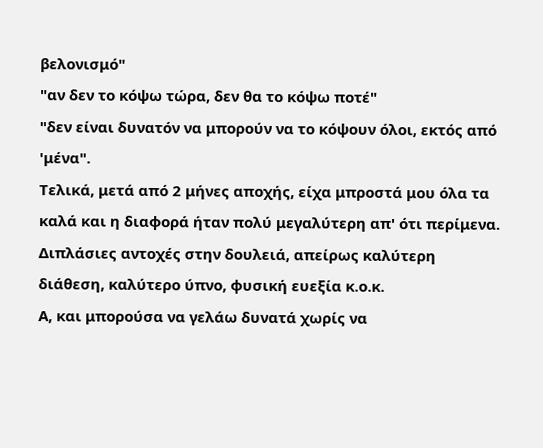βελονισμό"
"αν δεν το κόψω τώρα, δεν θα το κόψω ποτέ"
"δεν είναι δυνατόν να μπορούν να το κόψουν όλοι, εκτός από 'μένα".
Τελικά, μετά από 2 μήνες αποχής, είχα μπροστά μου όλα τα καλά και η διαφορά ήταν πολύ μεγαλύτερη απ' ότι περίμενα.
Διπλάσιες αντοχές στην δουλειά, απείρως καλύτερη διάθεση, καλύτερο ύπνο, φυσική ευεξία κ.ο.κ.
Α, και μπορούσα να γελάω δυνατά χωρίς να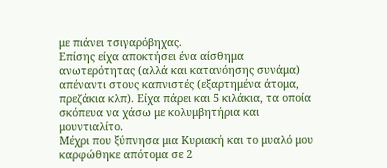με πιάνει τσιγαρόβηχας.
Επίσης είχα αποκτήσει ένα αίσθημα ανωτερότητας (αλλά και κατανόησης συνάμα) απέναντι στους καπνιστές (εξαρτημένα άτομα, πρεζάκια κλπ). Είχα πάρει και 5 κιλάκια, τα οποία σκόπευα να χάσω με κολυμβητήρια και μουντιαλίτο.
Μέχρι που ξύπνησα μια Κυριακή και το μυαλό μου καρφώθηκε απότομα σε 2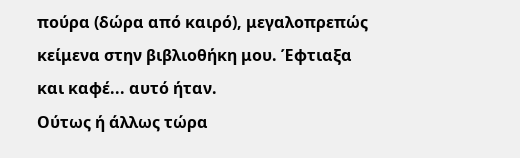πούρα (δώρα από καιρό), μεγαλοπρεπώς κείμενα στην βιβλιοθήκη μου. Έφτιαξα και καφέ... αυτό ήταν.
Ούτως ή άλλως τώρα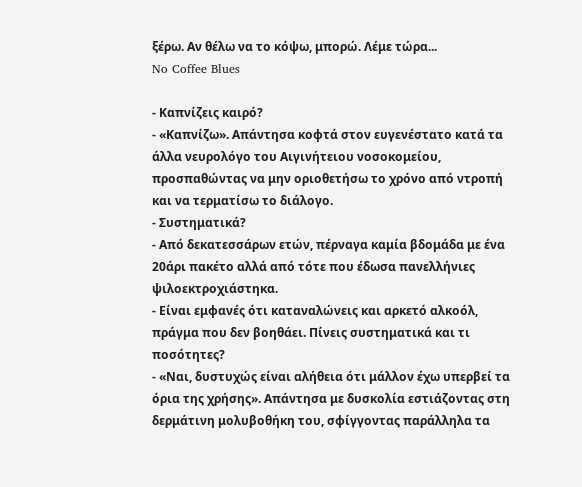ξέρω. Αν θέλω να το κόψω, μπορώ. Λέμε τώρα...
No Coffee Blues

- Καπνίζεις καιρό?
- «Καπνίζω». Απάντησα κοφτά στον ευγενέστατο κατά τα άλλα νευρολόγο του Αιγινήτειου νοσοκομείου, προσπαθώντας να μην οριοθετήσω το χρόνο από ντροπή και να τερματίσω το διάλογο.
- Συστηματικά?
- Από δεκατεσσάρων ετών, πέρναγα καμία βδομάδα με ένα 20άρι πακέτο αλλά από τότε που έδωσα πανελλήνιες ψιλοεκτροχιάστηκα.
- Είναι εμφανές ότι καταναλώνεις και αρκετό αλκοόλ, πράγμα που δεν βοηθάει. Πίνεις συστηματικά και τι ποσότητες?
- «Ναι, δυστυχώς είναι αλήθεια ότι μάλλον έχω υπερβεί τα όρια της χρήσης». Απάντησα με δυσκολία εστιάζοντας στη δερμάτινη μολυβοθήκη του, σφίγγοντας παράλληλα τα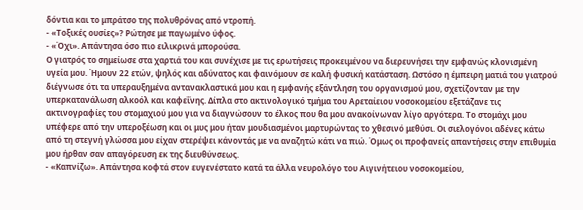δόντια και το μπράτσο της πολυθρόνας από ντροπή.
- «Τοξικές ουσίες»? Ρώτησε με παγωμένο ύφος.
- «Όχι». Απάντησα όσο πιο ειλικρινά μπορούσα.
Ο γιατρός το σημείωσε στα χαρτιά του και συνέχισε με τις ερωτήσεις προκειμένου να διερευνήσει την εμφανώς κλονισμένη υγεία μου. Ήμουν 22 ετών, ψηλός και αδύνατος και φαινόμουν σε καλή φυσική κατάσταση. Ωστόσο η έμπειρη ματιά του γιατρού διέγνωσε ότι τα υπεραυξημένα αντανακλαστικά μου και η εμφανής εξάντληση του οργανισμού μου, σχετίζονταν με την υπερκατανάλωση αλκοόλ και καφεΐνης. Δίπλα στο ακτινολογικό τμήμα του Αρεταίειου νοσοκομείου εξετάζανε τις ακτινογραφίες του στομαχιού μου για να διαγνώσουν το έλκος που θα μου ανακοίνωναν λίγο αργότερα. Το στομάχι μου υπέφερε από την υπεροξέωση και οι μυς μου ήταν μουδιασμένοι μαρτυρώντας το χθεσινό μεθύσι. Οι σιελογόνοι αδένες κάτω από τη στεγνή γλώσσα μου είχαν στερέψει κάνοντάς με να αναζητώ κάτι να πιώ. Όμως οι προφανείς απαντήσεις στην επιθυμία μου ήρθαν σαν απαγόρευση εκ της διευθύνσεως.
- «Καπνίζω». Απάντησα κοφτά στον ευγενέστατο κατά τα άλλα νευρολόγο του Αιγινήτειου νοσοκομείου,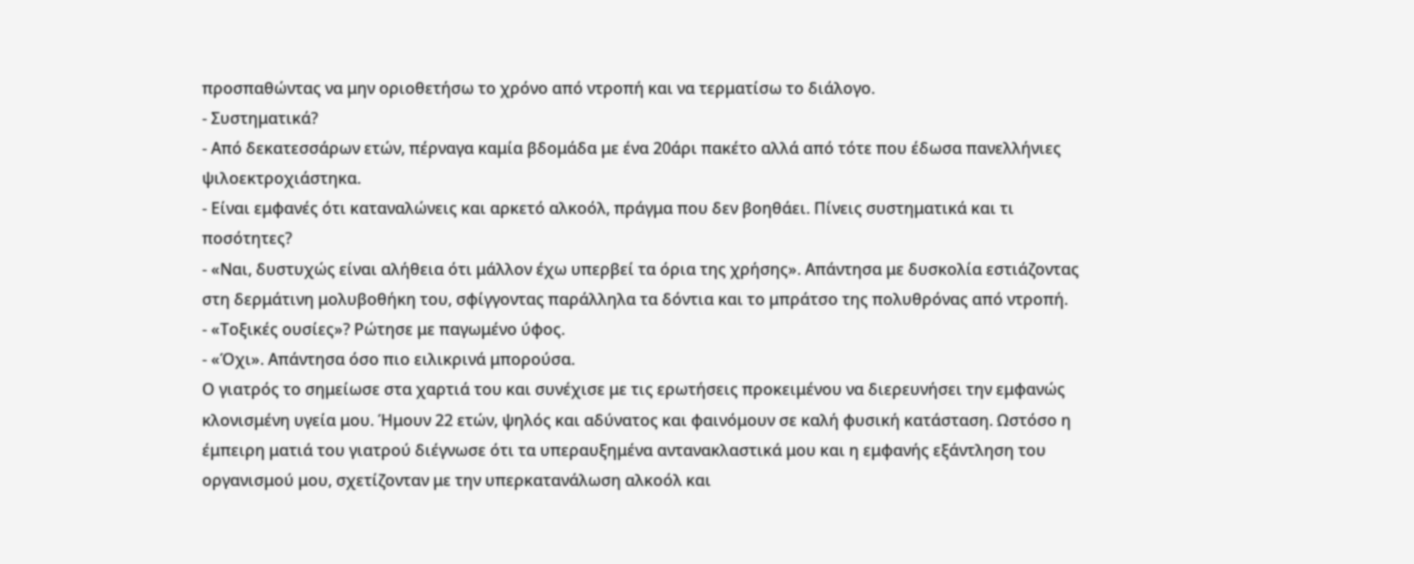προσπαθώντας να μην οριοθετήσω το χρόνο από ντροπή και να τερματίσω το διάλογο.
- Συστηματικά?
- Από δεκατεσσάρων ετών, πέρναγα καμία βδομάδα με ένα 20άρι πακέτο αλλά από τότε που έδωσα πανελλήνιες ψιλοεκτροχιάστηκα.
- Είναι εμφανές ότι καταναλώνεις και αρκετό αλκοόλ, πράγμα που δεν βοηθάει. Πίνεις συστηματικά και τι ποσότητες?
- «Ναι, δυστυχώς είναι αλήθεια ότι μάλλον έχω υπερβεί τα όρια της χρήσης». Απάντησα με δυσκολία εστιάζοντας στη δερμάτινη μολυβοθήκη του, σφίγγοντας παράλληλα τα δόντια και το μπράτσο της πολυθρόνας από ντροπή.
- «Τοξικές ουσίες»? Ρώτησε με παγωμένο ύφος.
- «Όχι». Απάντησα όσο πιο ειλικρινά μπορούσα.
Ο γιατρός το σημείωσε στα χαρτιά του και συνέχισε με τις ερωτήσεις προκειμένου να διερευνήσει την εμφανώς κλονισμένη υγεία μου. Ήμουν 22 ετών, ψηλός και αδύνατος και φαινόμουν σε καλή φυσική κατάσταση. Ωστόσο η έμπειρη ματιά του γιατρού διέγνωσε ότι τα υπεραυξημένα αντανακλαστικά μου και η εμφανής εξάντληση του οργανισμού μου, σχετίζονταν με την υπερκατανάλωση αλκοόλ και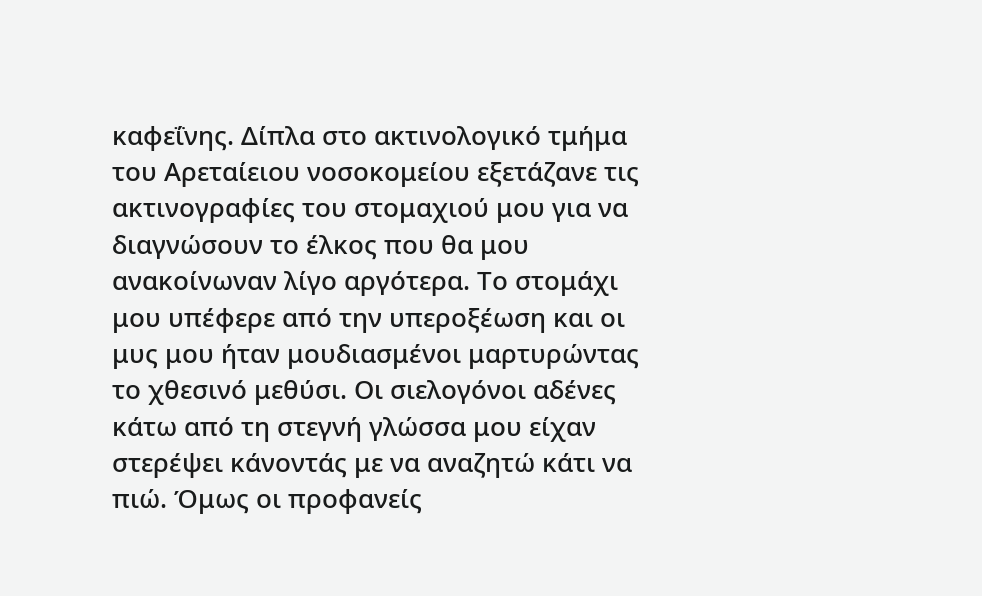καφεΐνης. Δίπλα στο ακτινολογικό τμήμα του Αρεταίειου νοσοκομείου εξετάζανε τις ακτινογραφίες του στομαχιού μου για να διαγνώσουν το έλκος που θα μου ανακοίνωναν λίγο αργότερα. Το στομάχι μου υπέφερε από την υπεροξέωση και οι μυς μου ήταν μουδιασμένοι μαρτυρώντας το χθεσινό μεθύσι. Οι σιελογόνοι αδένες κάτω από τη στεγνή γλώσσα μου είχαν στερέψει κάνοντάς με να αναζητώ κάτι να πιώ. Όμως οι προφανείς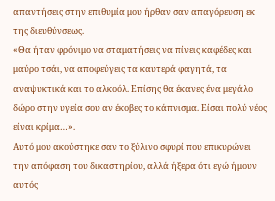απαντήσεις στην επιθυμία μου ήρθαν σαν απαγόρευση εκ της διευθύνσεως.
«Θα ήταν φρόνιμο να σταματήσεις να πίνεις καφέδες και μαύρο τσάι, να αποφεύγεις τα καυτερά φαγητά, τα αναψυκτικά και το αλκοόλ. Επίσης θα έκανες ένα μεγάλο δώρο στην υγεία σου αν έκοβες το κάπνισμα. Είσαι πολύ νέος είναι κρίμα…».
Αυτό μου ακούστηκε σαν το ξύλινο σφυρί που επικυρώνει την απόφαση του δικαστηρίου, αλλά ήξερα ότι εγώ ήμουν αυτός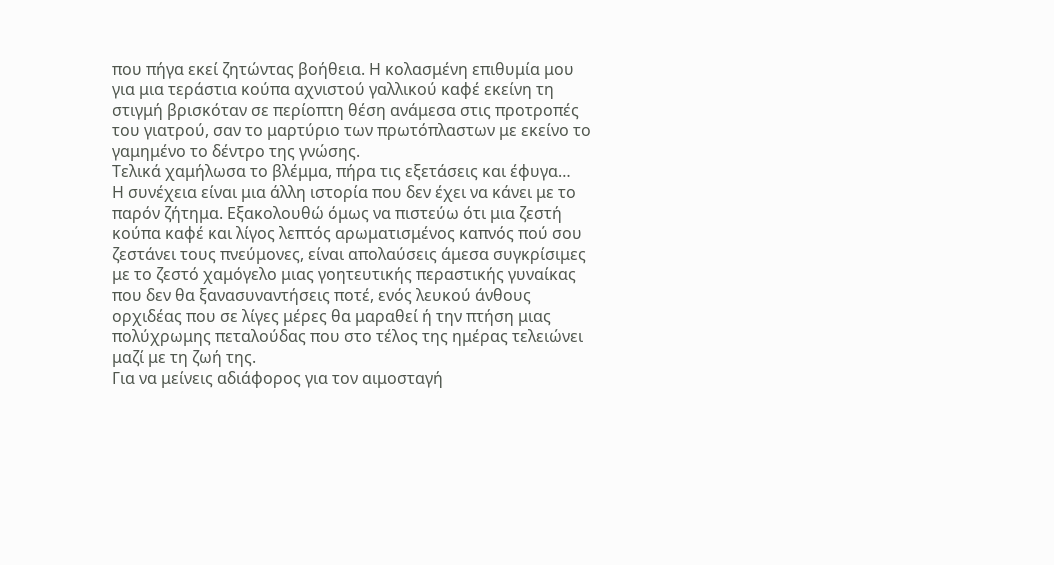που πήγα εκεί ζητώντας βοήθεια. Η κολασμένη επιθυμία μου για μια τεράστια κούπα αχνιστού γαλλικού καφέ εκείνη τη στιγμή βρισκόταν σε περίοπτη θέση ανάμεσα στις προτροπές του γιατρού, σαν το μαρτύριο των πρωτόπλαστων με εκείνο το γαμημένο το δέντρο της γνώσης.
Τελικά χαμήλωσα το βλέμμα, πήρα τις εξετάσεις και έφυγα…
Η συνέχεια είναι μια άλλη ιστορία που δεν έχει να κάνει με το παρόν ζήτημα. Εξακολουθώ όμως να πιστεύω ότι μια ζεστή κούπα καφέ και λίγος λεπτός αρωματισμένος καπνός πού σου ζεστάνει τους πνεύμονες, είναι απολαύσεις άμεσα συγκρίσιμες με το ζεστό χαμόγελο μιας γοητευτικής περαστικής γυναίκας που δεν θα ξανασυναντήσεις ποτέ, ενός λευκού άνθους ορχιδέας που σε λίγες μέρες θα μαραθεί ή την πτήση μιας πολύχρωμης πεταλούδας που στο τέλος της ημέρας τελειώνει μαζί με τη ζωή της.
Για να μείνεις αδιάφορος για τον αιμοσταγή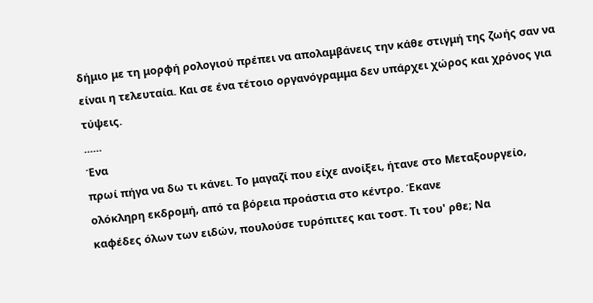δήμιο με τη μορφή ρολογιού πρέπει να απολαμβάνεις την κάθε στιγμή της ζωής σαν να είναι η τελευταία. Και σε ένα τέτοιο οργανόγραμμα δεν υπάρχει χώρος και χρόνος για τύψεις.
......
Ένα
πρωί πήγα να δω τι κάνει. Το μαγαζί που είχε ανοίξει, ήτανε στο Μεταξουργείο,
ολόκληρη εκδρομή, από τα βόρεια προάστια στο κέντρο. Έκανε
καφέδες όλων των ειδών, πουλούσε τυρόπιτες και τοστ. Τι του' ρθε; Να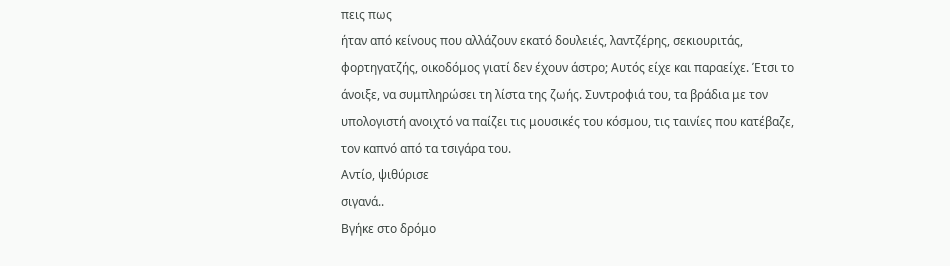πεις πως
ήταν από κείνους που αλλάζουν εκατό δουλειές, λαντζέρης, σεκιουριτάς,
φορτηγατζής, οικοδόμος γιατί δεν έχουν άστρο; Αυτός είχε και παραείχε. Έτσι το
άνοιξε, να συμπληρώσει τη λίστα της ζωής. Συντροφιά του, τα βράδια με τον
υπολογιστή ανοιχτό να παίζει τις μουσικές του κόσμου, τις ταινίες που κατέβαζε,
τον καπνό από τα τσιγάρα του.
Αντίο, ψιθύρισε
σιγανά..
Βγήκε στο δρόμο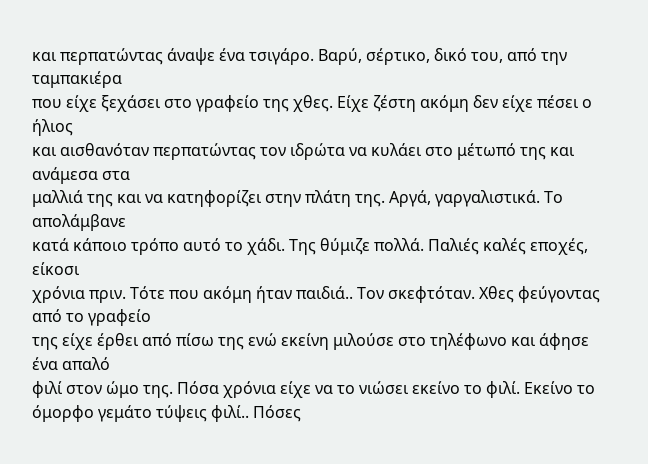και περπατώντας άναψε ένα τσιγάρο. Βαρύ, σέρτικο, δικό του, από την ταμπακιέρα
που είχε ξεχάσει στο γραφείο της χθες. Είχε ζέστη ακόμη δεν είχε πέσει ο ήλιος
και αισθανόταν περπατώντας τον ιδρώτα να κυλάει στο μέτωπό της και ανάμεσα στα
μαλλιά της και να κατηφορίζει στην πλάτη της. Αργά, γαργαλιστικά. Το απολάμβανε
κατά κάποιο τρόπο αυτό το χάδι. Της θύμιζε πολλά. Παλιές καλές εποχές, είκοσι
χρόνια πριν. Τότε που ακόμη ήταν παιδιά.. Τον σκεφτόταν. Χθες φεύγοντας από το γραφείο
της είχε έρθει από πίσω της ενώ εκείνη μιλούσε στο τηλέφωνο και άφησε ένα απαλό
φιλί στον ώμο της. Πόσα χρόνια είχε να το νιώσει εκείνο το φιλί. Εκείνο το
όμορφο γεμάτο τύψεις φιλί.. Πόσες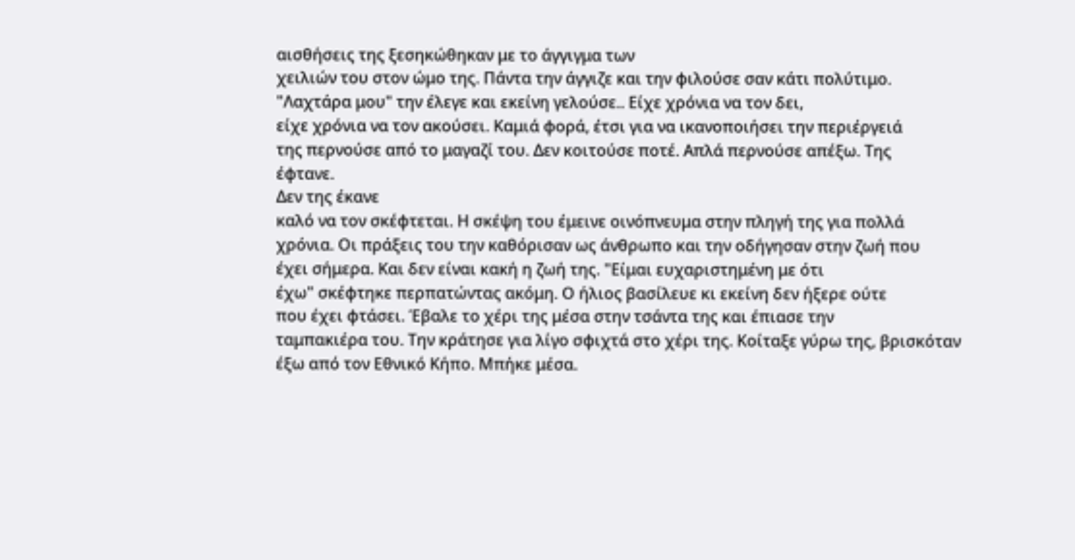αισθήσεις της ξεσηκώθηκαν με το άγγιγμα των
χειλιών του στον ώμο της. Πάντα την άγγιζε και την φιλούσε σαν κάτι πολύτιμο.
"Λαχτάρα μου" την έλεγε και εκείνη γελούσε.. Είχε χρόνια να τον δει,
είχε χρόνια να τον ακούσει. Καμιά φορά, έτσι για να ικανοποιήσει την περιέργειά
της περνούσε από το μαγαζί του. Δεν κοιτούσε ποτέ. Απλά περνούσε απέξω. Της
έφτανε.
Δεν της έκανε
καλό να τον σκέφτεται. Η σκέψη του έμεινε οινόπνευμα στην πληγή της για πολλά
χρόνια. Οι πράξεις του την καθόρισαν ως άνθρωπο και την οδήγησαν στην ζωή που
έχει σήμερα. Και δεν είναι κακή η ζωή της. "Είμαι ευχαριστημένη με ότι
έχω" σκέφτηκε περπατώντας ακόμη. Ο ήλιος βασίλευε κι εκείνη δεν ήξερε ούτε
που έχει φτάσει. Έβαλε το χέρι της μέσα στην τσάντα της και έπιασε την
ταμπακιέρα του. Την κράτησε για λίγο σφιχτά στο χέρι της. Κοίταξε γύρω της, βρισκόταν
έξω από τον Εθνικό Κήπο. Μπήκε μέσα.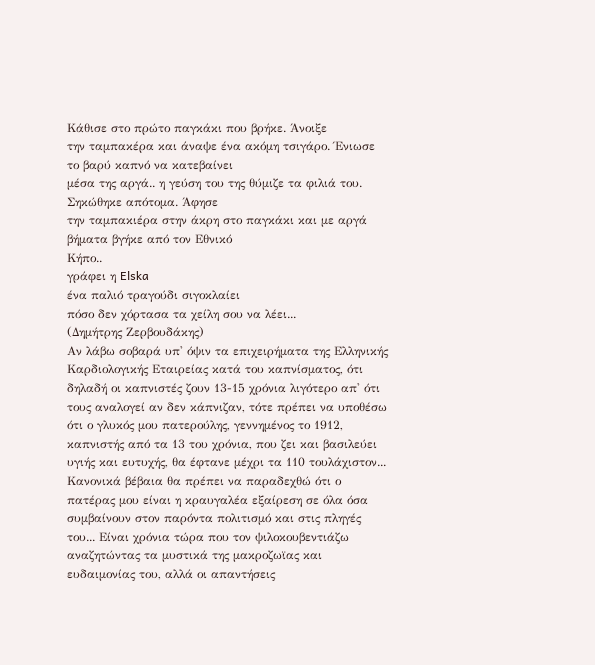Κάθισε στο πρώτο παγκάκι που βρήκε. Άνοιξε
την ταμπακέρα και άναψε ένα ακόμη τσιγάρο. Ένιωσε το βαρύ καπνό να κατεβαίνει
μέσα της αργά.. η γεύση του της θύμιζε τα φιλιά του. Σηκώθηκε απότομα. Άφησε
την ταμπακιέρα στην άκρη στο παγκάκι και με αργά βήματα βγήκε από τον Εθνικό
Κήπο..
γράφει η Elska
ένα παλιό τραγούδι σιγοκλαίει
πόσο δεν χόρτασα τα χείλη σου να λέει...
(Δημήτρης Ζερβουδάκης)
Αν λάβω σοβαρά υπ' όψιν τα επιχειρήματα της Ελληνικής Καρδιολογικής Εταιρείας κατά του καπνίσματος, ότι δηλαδή οι καπνιστές ζουν 13-15 χρόνια λιγότερο απ' ότι τους αναλογεί αν δεν κάπνιζαν, τότε πρέπει να υποθέσω ότι ο γλυκός μου πατερούλης, γεννημένος το 1912, καπνιστής από τα 13 του χρόνια, που ζει και βασιλεύει υγιής και ευτυχής, θα έφτανε μέχρι τα 110 τουλάχιστον...
Κανονικά βέβαια θα πρέπει να παραδεχθώ ότι ο πατέρας μου είναι η κραυγαλέα εξαίρεση σε όλα όσα συμβαίνουν στον παρόντα πολιτισμό και στις πληγές του... Είναι χρόνια τώρα που τον ψιλοκουβεντιάζω αναζητώντας τα μυστικά της μακροζωϊας και ευδαιμονίας του, αλλά οι απαντήσεις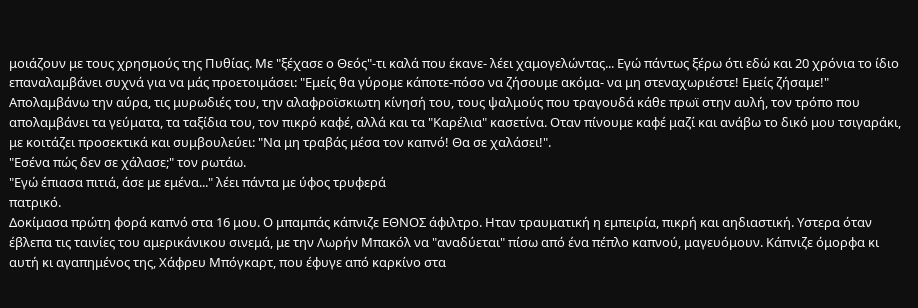μοιάζουν με τους χρησμούς της Πυθίας. Με "ξέχασε ο Θεός"-τι καλά που έκανε- λέει χαμογελώντας... Εγώ πάντως ξέρω ότι εδώ και 20 χρόνια το ίδιο επαναλαμβάνει συχνά για να μάς προετοιμάσει: "Εμείς θα γύρομε κάποτε-πόσο να ζήσουμε ακόμα- να μη στεναχωριέστε! Εμείς ζήσαμε!"
Απολαμβάνω την αύρα, τις μυρωδιές του, την αλαφροϊσκιωτη κίνησή του, τους ψαλμούς που τραγουδά κάθε πρωϊ στην αυλή, τον τρόπο που απολαμβάνει τα γεύματα, τα ταξίδια του, τον πικρό καφέ, αλλά και τα "Καρέλια" κασετίνα. Οταν πίνουμε καφέ μαζί και ανάβω το δικό μου τσιγαράκι, με κοιτάζει προσεκτικά και συμβουλεύει: "Να μη τραβάς μέσα τον καπνό! Θα σε χαλάσει!".
"Εσένα πώς δεν σε χάλασε;" τον ρωτάω.
"Εγώ έπιασα πιτιά, άσε με εμένα..." λέει πάντα με ύφος τρυφερά
πατρικό.
Δοκίμασα πρώτη φορά καπνό στα 16 μου. Ο μπαμπάς κάπνιζε ΕΘΝΟΣ άφιλτρο. Ηταν τραυματική η εμπειρία, πικρή και αηδιαστική. Υστερα όταν έβλεπα τις ταινίες του αμερικάνικου σινεμά, με την Λωρήν Μπακόλ να "αναδύεται" πίσω από ένα πέπλο καπνού, μαγευόμουν. Κάπνιζε όμορφα κι αυτή κι αγαπημένος της, Χάφρευ Μπόγκαρτ, που έφυγε από καρκίνο στα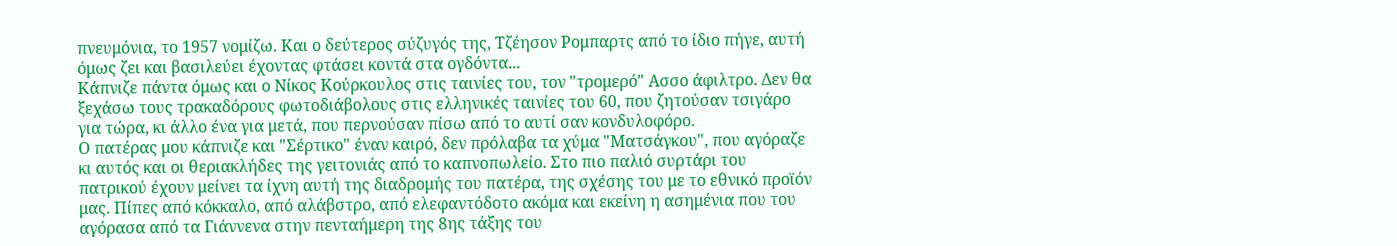πνευμόνια, το 1957 νομίζω. Και ο δεύτερος σύζυγός της, Τζέησον Ρομπαρτς από το ίδιο πήγε, αυτή όμως ζει και βασιλεύει έχοντας φτάσει κοντά στα ογδόντα...
Κάπνιζε πάντα όμως και ο Νίκος Κούρκουλος στις ταινίες του, τον "τρομερό" Ασσο άφιλτρο. Δεν θα ξεχάσω τους τρακαδόρους φωτοδιάβολους στις ελληνικές ταινίες του 60, που ζητούσαν τσιγάρο για τώρα, κι άλλο ένα για μετά, που περνούσαν πίσω από το αυτί σαν κονδυλοφόρο.
Ο πατέρας μου κάπνιζε και "Σέρτικο" έναν καιρό, δεν πρόλαβα τα χύμα "Ματσάγκου", που αγόραζε κι αυτός και οι θεριακλήδες της γειτονιάς από το καπνοπωλείο. Στο πιο παλιό συρτάρι του πατρικού έχουν μείνει τα ίχνη αυτή της διαδρομής του πατέρα, της σχέσης του με το εθνικό προϊόν μας. Πίπες από κόκκαλο, από αλάβστρο, από ελεφαντόδοτο ακόμα και εκείνη η ασημένια που του αγόρασα από τα Γιάννενα στην πενταήμερη της 8ης τάξης του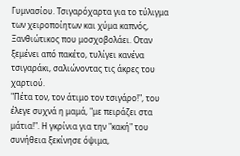Γυμνασίου. Τσιγαρόχαρτα για το τύλιγμα των χειροποίητων και χύμα καπνός, Ξανθιώτικος που μοσχοβολάει. Οταν ξεμένει από πακέτο, τυλίγει κανένα τσιγαράκι, σαλιώνοντας τις άκρες του χαρτιού.
"Πέτα τον, τον άτιμο τον τσιγάρο!", του έλεγε συχνά η μαμά, "με πειράζει στα μάτια!". Η γκρίνια για την "κακή" του συνήθεια ξεκίνησε όψιμα,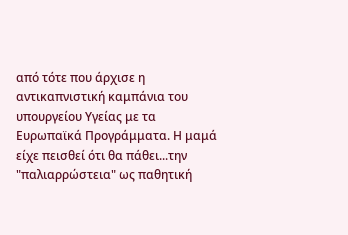από τότε που άρχισε η αντικαπνιστική καμπάνια του υπουργείου Υγείας με τα Ευρωπαϊκά Προγράμματα. Η μαμά είχε πεισθεί ότι θα πάθει...την "παλιαρρώστεια" ως παθητική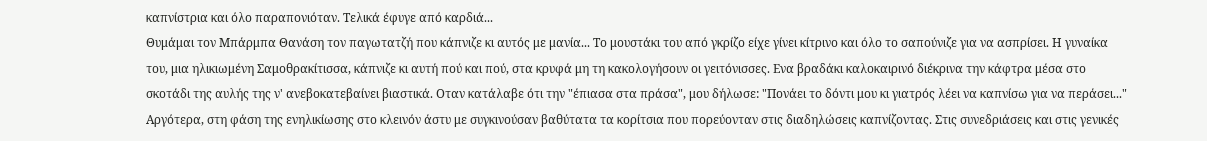καπνίστρια και όλο παραπονιόταν. Τελικά έφυγε από καρδιά...
Θυμάμαι τον Μπάρμπα Θανάση τον παγωτατζή που κάπνιζε κι αυτός με μανία... Το μουστάκι του από γκρίζο είχε γίνει κίτρινο και όλο το σαπούνιζε για να ασπρίσει. Η γυναίκα του, μια ηλικιωμένη Σαμοθρακίτισσα, κάπνιζε κι αυτή πού και πού, στα κρυφά μη τη κακολογήσουν οι γειτόνισσες. Ενα βραδάκι καλοκαιρινό διέκρινα την κάφτρα μέσα στο σκοτάδι της αυλής της ν' ανεβοκατεβαίνει βιαστικά. Οταν κατάλαβε ότι την "έπιασα στα πράσα", μου δήλωσε: "Πονάει το δόντι μου κι γιατρός λέει να καπνίσω για να περάσει..."
Αργότερα, στη φάση της ενηλικίωσης στο κλεινόν άστυ με συγκινούσαν βαθύτατα τα κορίτσια που πορεύονταν στις διαδηλώσεις καπνίζοντας. Στις συνεδριάσεις και στις γενικές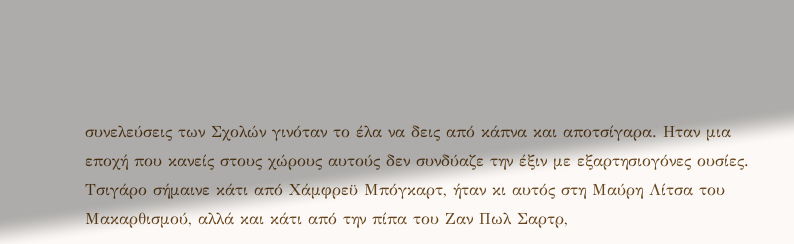συνελεύσεις των Σχολών γινόταν το έλα να δεις από κάπνα και αποτσίγαρα. Ηταν μια εποχή που κανείς στους χώρους αυτούς δεν συνδύαζε την έξιν με εξαρτησιογόνες ουσίες. Τσιγάρο σήμαινε κάτι από Χάμφρεϋ Μπόγκαρτ, ήταν κι αυτός στη Μαύρη Λίτσα του Μακαρθισμού, αλλά και κάτι από την πίπα του Ζαν Πωλ Σαρτρ,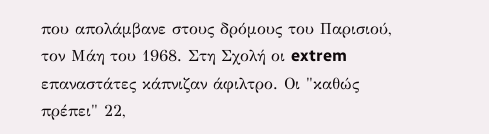που απολάμβανε στους δρόμους του Παρισιού, τον Μάη του 1968. Στη Σχολή οι extrem επαναστάτες κάπνιζαν άφιλτρο. Οι "καθώς πρέπει" 22,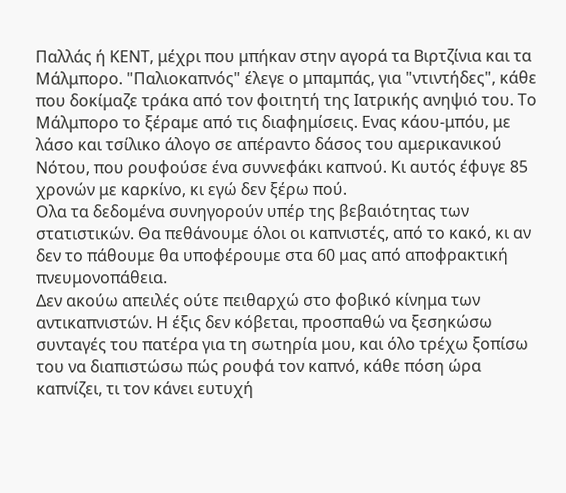Παλλάς ή ΚΕΝΤ, μέχρι που μπήκαν στην αγορά τα Βιρτζίνια και τα Μάλμπορο. "Παλιοκαπνός" έλεγε ο μπαμπάς, για "ντιντήδες", κάθε που δοκίμαζε τράκα από τον φοιτητή της Ιατρικής ανηψιό του. Το Μάλμπορο το ξέραμε από τις διαφημίσεις. Ενας κάου-μπόυ, με λάσο και τσίλικο άλογο σε απέραντο δάσος του αμερικανικού Νότου, που ρουφούσε ένα συννεφάκι καπνού. Κι αυτός έφυγε 85 χρονών με καρκίνο, κι εγώ δεν ξέρω πού.
Ολα τα δεδομένα συνηγορούν υπέρ της βεβαιότητας των στατιστικών. Θα πεθάνουμε όλοι οι καπνιστές, από το κακό, κι αν δεν το πάθουμε θα υποφέρουμε στα 60 μας από αποφρακτική πνευμονοπάθεια.
Δεν ακούω απειλές ούτε πειθαρχώ στο φοβικό κίνημα των αντικαπνιστών. Η έξις δεν κόβεται, προσπαθώ να ξεσηκώσω συνταγές του πατέρα για τη σωτηρία μου, και όλο τρέχω ξοπίσω του να διαπιστώσω πώς ρουφά τον καπνό, κάθε πόση ώρα καπνίζει, τι τον κάνει ευτυχή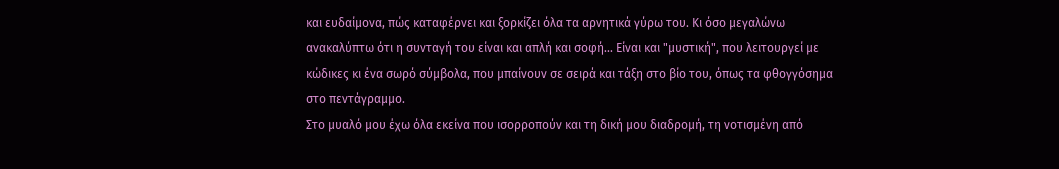και ευδαίμονα, πώς καταφέρνει και ξορκίζει όλα τα αρνητικά γύρω του. Κι όσο μεγαλώνω ανακαλύπτω ότι η συνταγή του είναι και απλή και σοφή... Είναι και "μυστική", που λειτουργεί με κώδικες κι ένα σωρό σύμβολα, που μπαίνουν σε σειρά και τάξη στο βίο του, όπως τα φθογγόσημα στο πεντάγραμμο.
Στο μυαλό μου έχω όλα εκείνα που ισορροπούν και τη δική μου διαδρομή, τη νοτισμένη από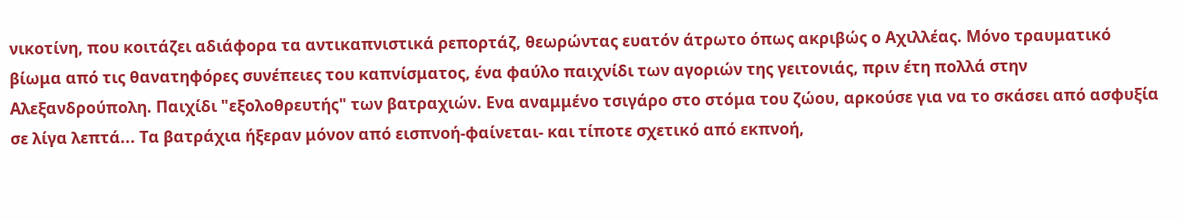νικοτίνη, που κοιτάζει αδιάφορα τα αντικαπνιστικά ρεπορτάζ, θεωρώντας ευατόν άτρωτο όπως ακριβώς ο Αχιλλέας. Μόνο τραυματικό βίωμα από τις θανατηφόρες συνέπειες του καπνίσματος, ένα φαύλο παιχνίδι των αγοριών της γειτονιάς, πριν έτη πολλά στην Αλεξανδρούπολη. Παιχίδι "εξολοθρευτής" των βατραχιών. Ενα αναμμένο τσιγάρο στο στόμα του ζώου, αρκούσε για να το σκάσει από ασφυξία σε λίγα λεπτά... Τα βατράχια ήξεραν μόνον από εισπνοή-φαίνεται- και τίποτε σχετικό από εκπνοή,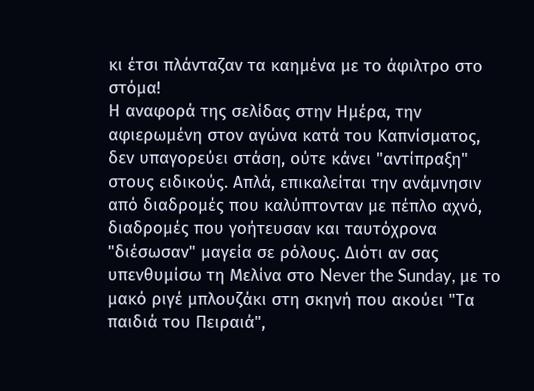κι έτσι πλάνταζαν τα καημένα με το άφιλτρο στο στόμα!
Η αναφορά της σελίδας στην Ημέρα, την αφιερωμένη στον αγώνα κατά του Καπνίσματος, δεν υπαγορεύει στάση, ούτε κάνει "αντίπραξη" στους ειδικούς. Απλά, επικαλείται την ανάμνησιν από διαδρομές που καλύπτονταν με πέπλο αχνό, διαδρομές που γοήτευσαν και ταυτόχρονα "διέσωσαν" μαγεία σε ρόλους. Διότι αν σας υπενθυμίσω τη Μελίνα στο Never the Sunday, με το μακό ριγέ μπλουζάκι στη σκηνή που ακούει "Τα παιδιά του Πειραιά",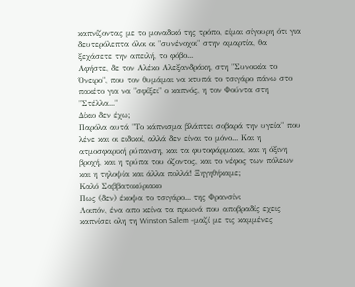καπνίζοντας με το μοναδικό της τρόπο, είμαι σίγουρη ότι για δευτερόλεπτα όλοι οι "συνένοχοι" στην αμαρτία, θα ξεχάσετε την απειλή, το φόβο...
Αφήστε, δε τον Αλέκο Αλεξανδράκη, στη "Συνοικία το Όνειρο", που τον θυμάμαι να κτυπά το τσιγάρο πάνω στο πακέτο για να "σφίξει" ο καπνός, η τον Φούντα στη "Στέλλα..."
Δίκιο δεν έχω;
Παρόλα αυτά "Το κάπνισμα βλάπτει σοβαρά την υγεία" που λένε και οι ειδικοί, αλλά δεν είναι το μόνο... Και η ατμοσφαρική ρύπανση, και τα φυτοφάρμακα, και η όξινη βροχή, και η τρύπα του όζοντος, και το νέφος των πόλεων και η τηλοψία και άλλα πολλά! Ξηγηθήκαμε;
Καλό Σαββατοκύριακο
Πως (δεν) έκοψα το τσιγάρο... της Φρανσίνι
Λοιπόν, ένα απο κείνα τα πρωινά που αποβραδίς εχεις καπνίσει ολη τη Winston Salem -μαζί με τις καμμένες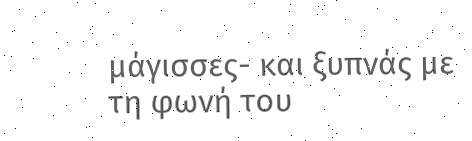μάγισσες- και ξυπνάς με τη φωνή του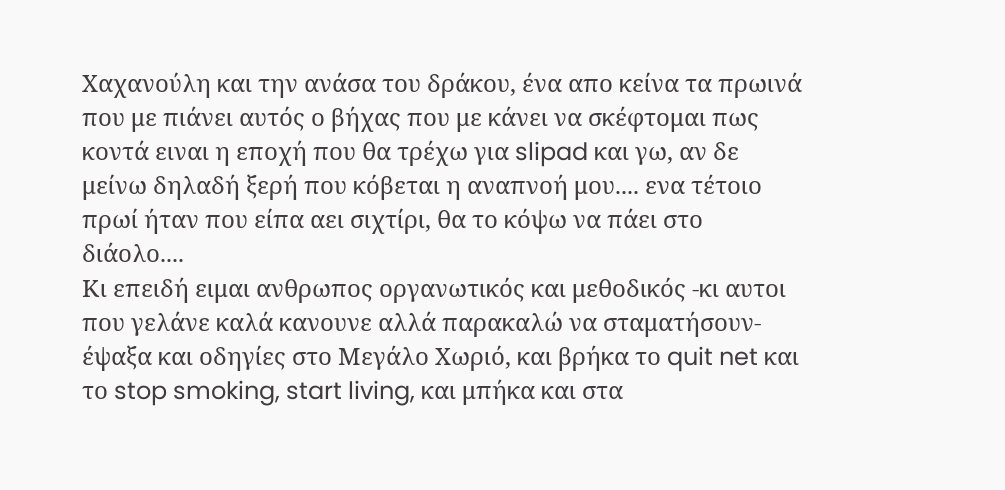Χαχανούλη και την ανάσα του δράκου, ένα απο κείνα τα πρωινά που με πιάνει αυτός ο βήχας που με κάνει να σκέφτομαι πως κοντά ειναι η εποχή που θα τρέχω για slipad και γω, αν δε μείνω δηλαδή ξερή που κόβεται η αναπνοή μου.... ενα τέτοιο πρωί ήταν που είπα αει σιχτίρι, θα το κόψω να πάει στο διάολο....
Κι επειδή ειμαι ανθρωπος οργανωτικός και μεθοδικός -κι αυτοι που γελάνε καλά κανουνε αλλά παρακαλώ να σταματήσουν- έψαξα και οδηγίες στο Μεγάλο Χωριό, και βρήκα το quit net και το stop smoking, start living, και μπήκα και στα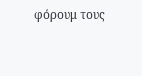φόρουμ τους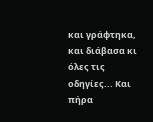και γράφτηκα, και διάβασα κι όλες τις οδηγίες... Και πήρα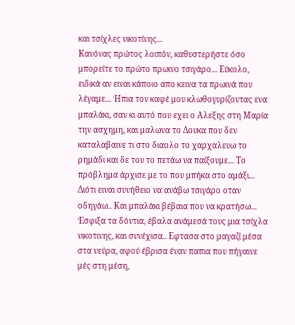και τσίχλες νικοτίνης...
Κανόνας πρώτος λοιπόν, καθυστερήστε όσο μπορείτε το πρώτο πρωινο τσιγάρο... Εύκολο, ειδικά αν ειναι κάποιο απο κεινα τα πρωινά που λέγαμε... Ήπια τον καφέ μου κλωθογυρίζοντας ενα μπαλάκι, σαν κι αυτό που εχει ο Αλεξης στη Μαρία την ασχημη, και μαλωνα το Δουκα που δεν καταλαβαινε τι στο διαολο το χαρχαλευω το ρημάδι και δε του το πετάω να παίξουμε... Το πρόβλημα άρχισε με το που μπήκα στο αμάξι... Διότι ειναι συνήθειο να ανάβω τσιγάρο οταν οδηγάω.. Και μπαλάκι βέβαια που να κρατήσω... Έσφιξα τα δόντια, έβαλα ανάμεσά τους μια τσίχλα νικοτινης, και συνέχισα.. Εφτασα στο μαγαζί μέσα στα νεύρα, αφού έβρισα έναν παπια που πήγαινε μές στη μέση,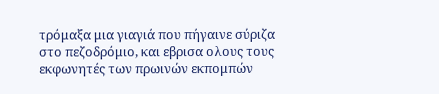τρόμαξα μια γιαγιά που πήγαινε σύριζα στο πεζοδρόμιο, και εβρισα ολους τους εκφωνητές των πρωινών εκπομπών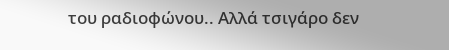του ραδιοφώνου.. Αλλά τσιγάρο δεν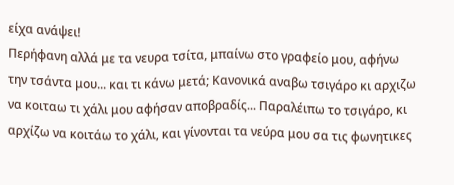είχα ανάψει!
Περήφανη αλλά με τα νευρα τσίτα, μπαίνω στο γραφείο μου, αφήνω την τσάντα μου... και τι κάνω μετά; Κανονικά αναβω τσιγάρο κι αρχιζω να κοιταω τι χάλι μου αφήσαν αποβραδίς... Παραλέιπω το τσιγάρο, κι αρχίζω να κοιτάω το χάλι, και γίνονται τα νεύρα μου σα τις φωνητικες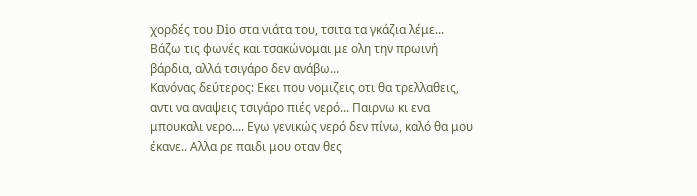χορδές του Dio στα νιάτα του, τσιτα τα γκάζια λέμε... Βάζω τις φωνές και τσακώνομαι με ολη την πρωινή βάρδια, αλλά τσιγάρο δεν ανάβω...
Κανόνας δεύτερος: Εκει που νομιζεις οτι θα τρελλαθεις, αντι να αναψεις τσιγάρο πιές νερό... Παιρνω κι ενα μπουκαλι νερο.... Εγω γενικώς νερό δεν πίνω, καλό θα μου έκανε.. Αλλα ρε παιδι μου οταν θες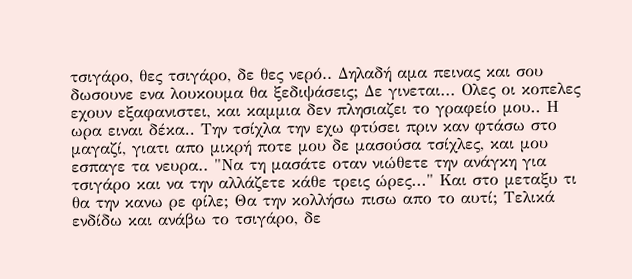τσιγάρο, θες τσιγάρο, δε θες νερό.. Δηλαδή αμα πεινας και σου δωσουνε ενα λουκουμα θα ξεδιψάσεις; Δε γινεται... Ολες οι κοπελες εχουν εξαφανιστει, και καμμια δεν πλησιαζει το γραφείο μου.. Η ωρα ειναι δέκα.. Την τσίχλα την εχω φτύσει πριν καν φτάσω στο μαγαζί, γιατι απο μικρή ποτε μου δε μασούσα τσίχλες, και μου εσπαγε τα νευρα.. "Να τη μασάτε οταν νιώθετε την ανάγκη για τσιγάρο και να την αλλάζετε κάθε τρεις ώρες..." Και στο μεταξυ τι θα την κανω ρε φίλε; Θα την κολλήσω πισω απο το αυτί; Τελικά ενδίδω και ανάβω το τσιγάρο, δε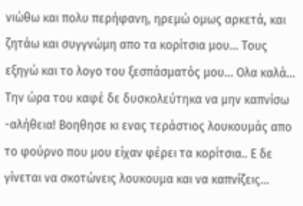νιώθω και πολυ περήφανη, ηρεμώ ομως αρκετά, και ζητάω και συγγνώμη απο τα κορίτσια μου... Τους εξηγώ και το λογο του ξεσπάσματός μου... Ολα καλά...
Την ώρα του καφέ δε δυσκολεύτηκα να μην καπνίσω -αλήθεια! Βοηθησε κι ενας τεράστιος λουκουμάς απο το φούρνο που μου είχαν φέρει τα κορίτσια.. Ε δε γίνεται να σκοτώνεις λουκουμα και να καπνίζεις...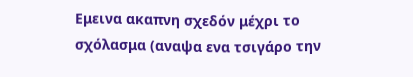Εμεινα ακαπνη σχεδόν μέχρι το σχόλασμα (αναψα ενα τσιγάρο την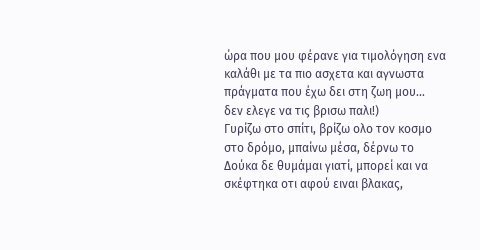ώρα που μου φέρανε για τιμολόγηση ενα καλάθι με τα πιο ασχετα και αγνωστα πράγματα που έχω δει στη ζωη μου... δεν ελεγε να τις βρισω παλι!)
Γυρίζω στο σπίτι, βρίζω ολο τον κοσμο στο δρόμο, μπαίνω μέσα, δέρνω το Δούκα δε θυμάμαι γιατί, μπορεί και να σκέφτηκα οτι αφού ειναι βλακας,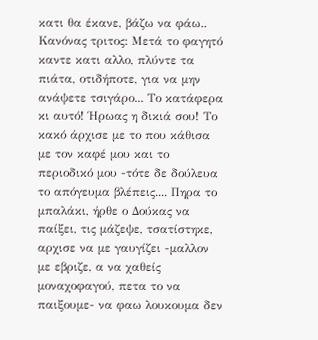κατι θα έκανε, βάζω να φάω..
Κανόνας τριτος: Μετά το φαγητό καντε κατι αλλο, πλύντε τα πιάτα, οτιδήποτε, για να μην ανάψετε τσιγάρο... Το κατάφερα κι αυτό! Ήρωας η δικιά σου! Το κακό άρχισε με το που κάθισα με τον καφέ μου και το περιοδικό μου -τότε δε δούλευα το απόγευμα βλέπεις.... Πηρα το μπαλάκι, ήρθε ο Δούκας να παίξει, τις μάζεψε, τσατίστηκε, αρχισε να με γαυγίζει -μαλλον με εβριζε, α να χαθείς μοναχοφαγού, πετα το να παιξουμε- να φαω λουκουμα δεν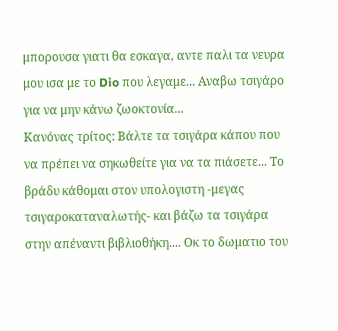μπορουσα γιατι θα εσκαγα, αντε παλι τα νευρα μου ισα με το Dio που λεγαμε... Αναβω τσιγάρο για να μην κάνω ζωοκτονία...
Κανόνας τρίτος: Βάλτε τα τσιγάρα κάπου που να πρέπει να σηκωθείτε για να τα πιάσετε... Το βράδυ κάθομαι στον υπολογιστη -μεγας τσιγαροκαταναλωτής- και βάζω τα τσιγάρα στην απέναντι βιβλιοθήκη.... Οκ το δωματιο του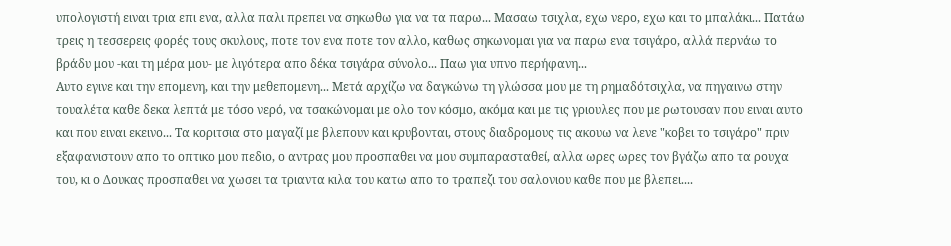υπολογιστή ειναι τρια επι ενα, αλλα παλι πρεπει να σηκωθω για να τα παρω... Μασαω τσιχλα, εχω νερο, εχω και το μπαλάκι... Πατάω τρεις η τεσσερεις φορές τους σκυλους, ποτε τον ενα ποτε τον αλλο, καθως σηκωνομαι για να παρω ενα τσιγάρο, αλλά περνάω το βράδυ μου -και τη μέρα μου- με λιγότερα απο δέκα τσιγάρα σύνολο... Παω για υπνο περήφανη...
Αυτο εγινε και την επομενη, και την μεθεπομενη... Μετά αρχίζω να δαγκώνω τη γλώσσα μου με τη ρημαδότσιχλα, να πηγαινω στην τουαλέτα καθε δεκα λεπτά με τόσο νερό, να τσακώνομαι με ολο τον κόσμο, ακόμα και με τις γριουλες που με ρωτουσαν που ειναι αυτο και που ειναι εκεινο... Τα κοριτσια στο μαγαζί με βλεπουν και κρυβονται, στους διαδρομους τις ακουω να λενε "κοβει το τσιγάρο" πριν εξαφανιστουν απο το οπτικο μου πεδιο, ο αντρας μου προσπαθει να μου συμπαρασταθεί, αλλα ωρες ωρες τον βγάζω απο τα ρουχα του, κι ο Δουκας προσπαθει να χωσει τα τριαντα κιλα του κατω απο το τραπεζι του σαλονιου καθε που με βλεπει....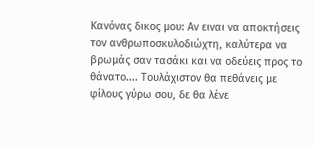Κανόνας δικος μου: Αν ειναι να αποκτήσεις τον ανθρωποσκυλοδιώχτη, καλύτερα να βρωμάς σαν τασάκι και να οδεύεις προς το θάνατο.... Τουλάχιστον θα πεθάνεις με φίλους γύρω σου, δε θα λένε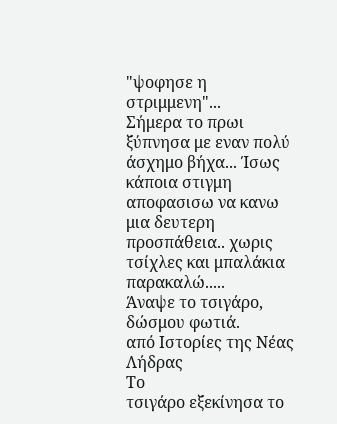"ψοφησε η στριμμενη"...
Σήμερα το πρωι ξύπνησα με εναν πολύ άσχημο βήχα... Ίσως κάποια στιγμη αποφασισω να κανω μια δευτερη προσπάθεια.. χωρις τσίχλες και μπαλάκια παρακαλώ.....
Άναψε το τσιγάρο, δώσμου φωτιά.
από Ιστορίες της Νέας Λήδρας
Το
τσιγάρο εξεκίνησα το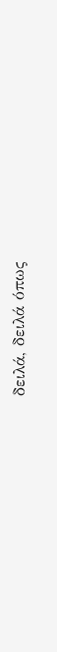δειλά, δειλά όπως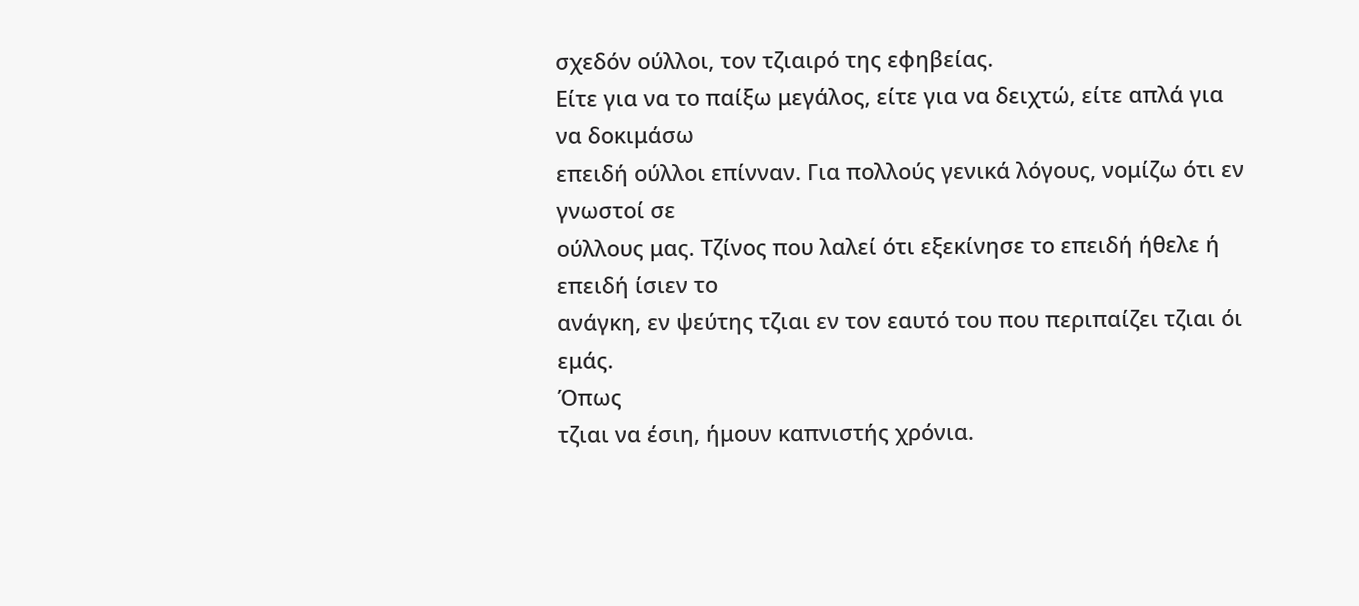σχεδόν ούλλοι, τον τζιαιρό της εφηβείας.
Είτε για να το παίξω μεγάλος, είτε για να δειχτώ, είτε απλά για να δοκιμάσω
επειδή ούλλοι επίνναν. Για πολλούς γενικά λόγους, νομίζω ότι εν γνωστοί σε
ούλλους μας. Τζίνος που λαλεί ότι εξεκίνησε το επειδή ήθελε ή επειδή ίσιεν το
ανάγκη, εν ψεύτης τζιαι εν τον εαυτό του που περιπαίζει τζιαι όι εμάς.
Όπως
τζιαι να έσιη, ήμουν καπνιστής χρόνια.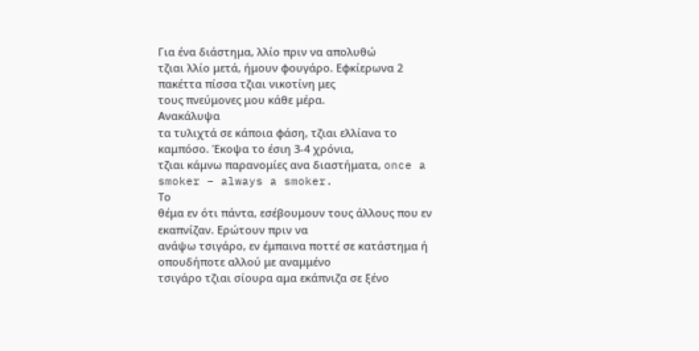Για ένα διάστημα, λλίο πριν να απολυθώ
τζιαι λλίο μετά, ήμουν φουγάρο. Εφκίερωνα 2 πακέττα πίσσα τζιαι νικοτίνη μες
τους πνεύμονες μου κάθε μέρα.
Ανακάλυψα
τα τυλιχτά σε κάποια φάση, τζιαι ελλίανα το καμπόσο. Έκοψα το έσιη 3-4 χρόνια,
τζιαι κάμνω παρανομίες ανα διαστήματα, once a smoker – always a smoker.
Το
θέμα εν ότι πάντα, εσέβουμουν τους άλλους που εν εκαπνίζαν. Ερώτουν πριν να
ανάψω τσιγάρο, εν έμπαινα ποττέ σε κατάστημα ή οπουδήποτε αλλού με αναμμένο
τσιγάρο τζιαι σίουρα αμα εκάπνιζα σε ξένο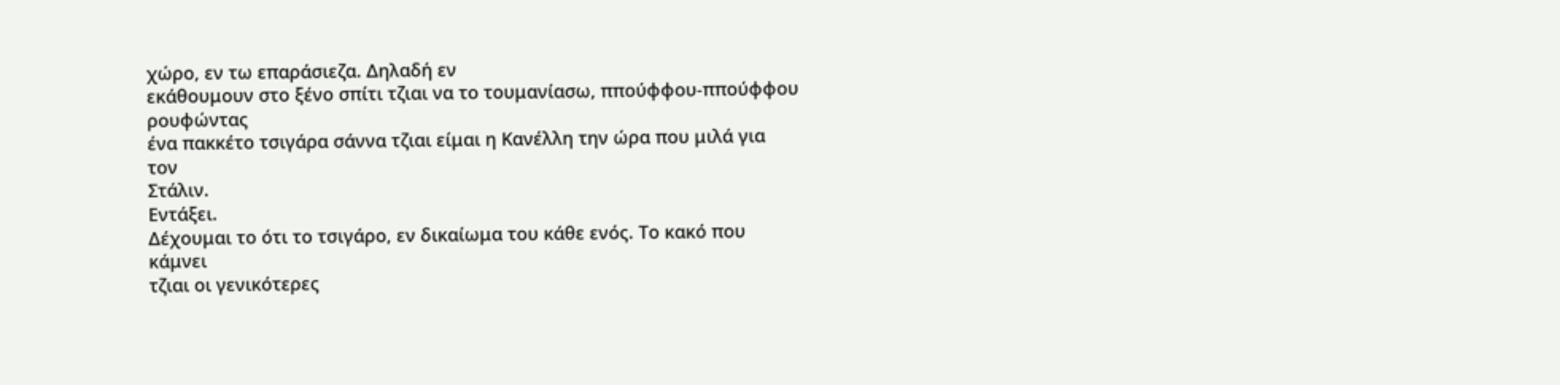χώρο, εν τω επαράσιεζα. Δηλαδή εν
εκάθουμουν στο ξένο σπίτι τζιαι να το τουμανίασω, ππούφφου-ππούφφου ρουφώντας
ένα πακκέτο τσιγάρα σάννα τζιαι είμαι η Κανέλλη την ώρα που μιλά για τον
Στάλιν.
Εντάξει.
Δέχουμαι το ότι το τσιγάρο, εν δικαίωμα του κάθε ενός. Το κακό που κάμνει
τζιαι οι γενικότερες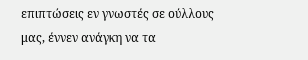επιπτώσεις εν γνωστές σε ούλλους μας, έννεν ανάγκη να τα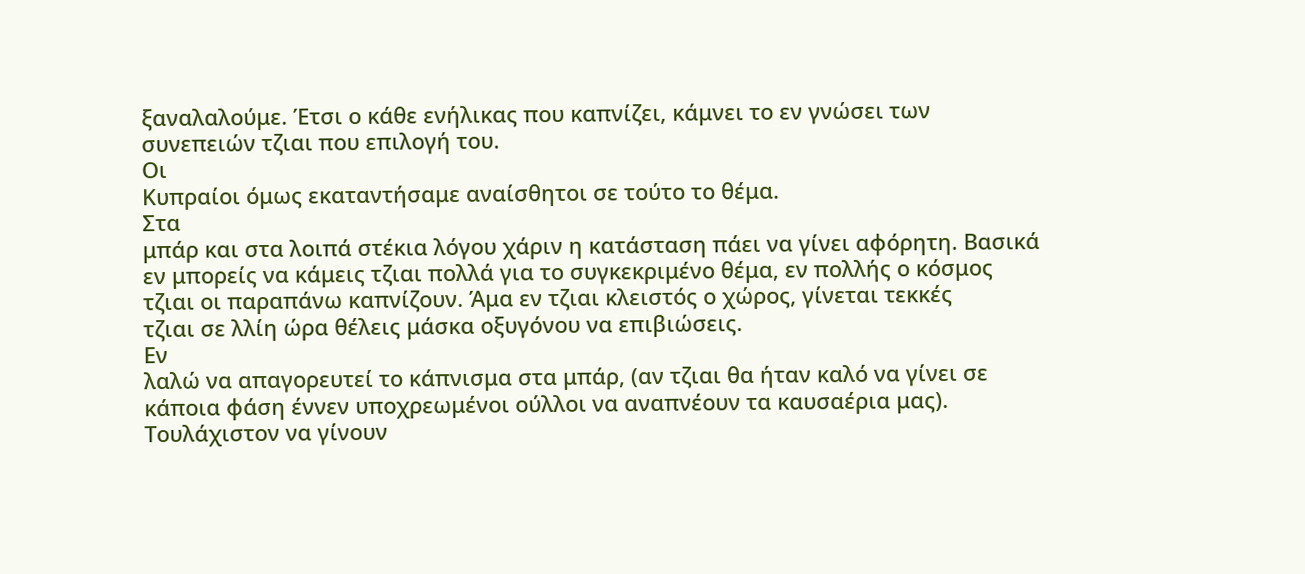ξαναλαλούμε. Έτσι ο κάθε ενήλικας που καπνίζει, κάμνει το εν γνώσει των
συνεπειών τζιαι που επιλογή του.
Οι
Κυπραίοι όμως εκαταντήσαμε αναίσθητοι σε τούτο το θέμα.
Στα
μπάρ και στα λοιπά στέκια λόγου χάριν η κατάσταση πάει να γίνει αφόρητη. Βασικά
εν μπορείς να κάμεις τζιαι πολλά για το συγκεκριμένο θέμα, εν πολλής ο κόσμος
τζιαι οι παραπάνω καπνίζουν. Άμα εν τζιαι κλειστός ο χώρος, γίνεται τεκκές
τζιαι σε λλίη ώρα θέλεις μάσκα οξυγόνου να επιβιώσεις.
Εν
λαλώ να απαγορευτεί το κάπνισμα στα μπάρ, (αν τζιαι θα ήταν καλό να γίνει σε
κάποια φάση έννεν υποχρεωμένοι ούλλοι να αναπνέουν τα καυσαέρια μας).
Τουλάχιστον να γίνουν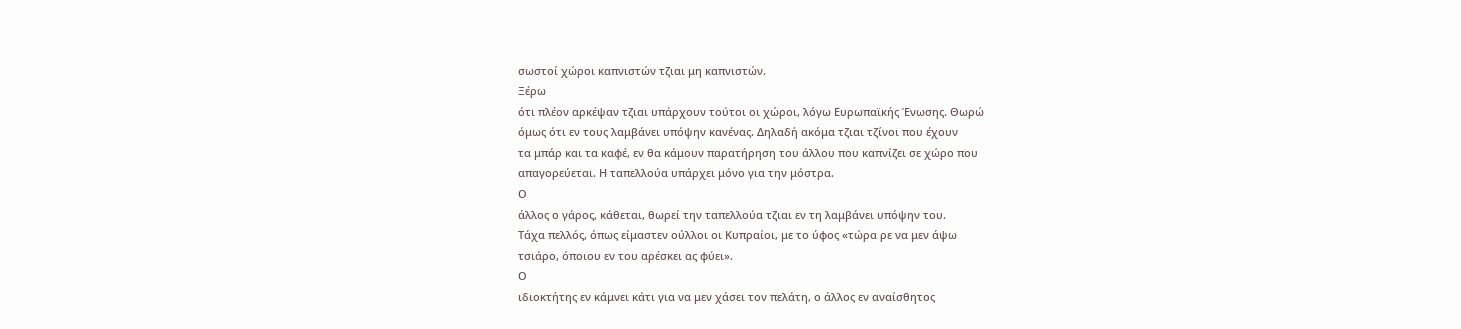σωστοί χώροι καπνιστών τζιαι μη καπνιστών.
Ξέρω
ότι πλέον αρκέψαν τζιαι υπάρχουν τούτοι οι χώροι, λόγω Ευρωπαϊκής Ένωσης. Θωρώ
όμως ότι εν τους λαμβάνει υπόψην κανένας. Δηλαδή ακόμα τζιαι τζίνοι που έχουν
τα μπάρ και τα καφέ, εν θα κάμουν παρατήρηση του άλλου που καπνίζει σε χώρο που
απαγορεύεται. Η ταπελλούα υπάρχει μόνο για την μόστρα.
Ο
άλλος ο γάρος, κάθεται, θωρεί την ταπελλούα τζιαι εν τη λαμβάνει υπόψην του.
Τάχα πελλός, όπως είμαστεν ούλλοι οι Κυπραίοι, με το ύφος «τώρα ρε να μεν άψω
τσιάρο, όποιου εν του αρέσκει ας φύει».
Ο
ιδιοκτήτης εν κάμνει κάτι για να μεν χάσει τον πελάτη, ο άλλος εν αναίσθητος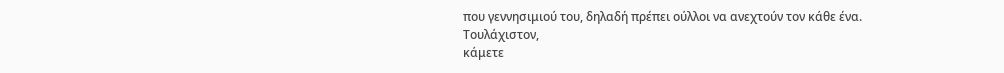που γεννησιμιού του, δηλαδή πρέπει ούλλοι να ανεχτούν τον κάθε ένα.
Τουλάχιστον,
κάμετε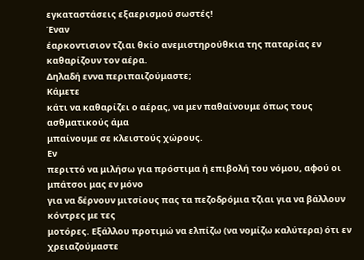εγκαταστάσεις εξαερισμού σωστές!
Έναν
έαρκοντισιον τζιαι θκίο ανεμιστηρούθκια της παταρίας εν καθαρίζουν τον αέρα.
Δηλαδή εννα περιπαιζούμαστε;
Κάμετε
κάτι να καθαρίζει ο αέρας, να μεν παθαίνουμε όπως τους ασθματικούς άμα
μπαίνουμε σε κλειστούς χώρους.
Εν
περιττό να μιλήσω για πρόστιμα ή επιβολή του νόμου, αφού οι μπάτσοι μας εν μόνο
για να δέρνουν μιτσίους πας τα πεζοδρόμια τζιαι για να βάλλουν κόντρες με τες
μοτόρες. Εξάλλου προτιμώ να ελπίζω (να νομίζω καλύτερα) ότι εν χρειαζούμαστε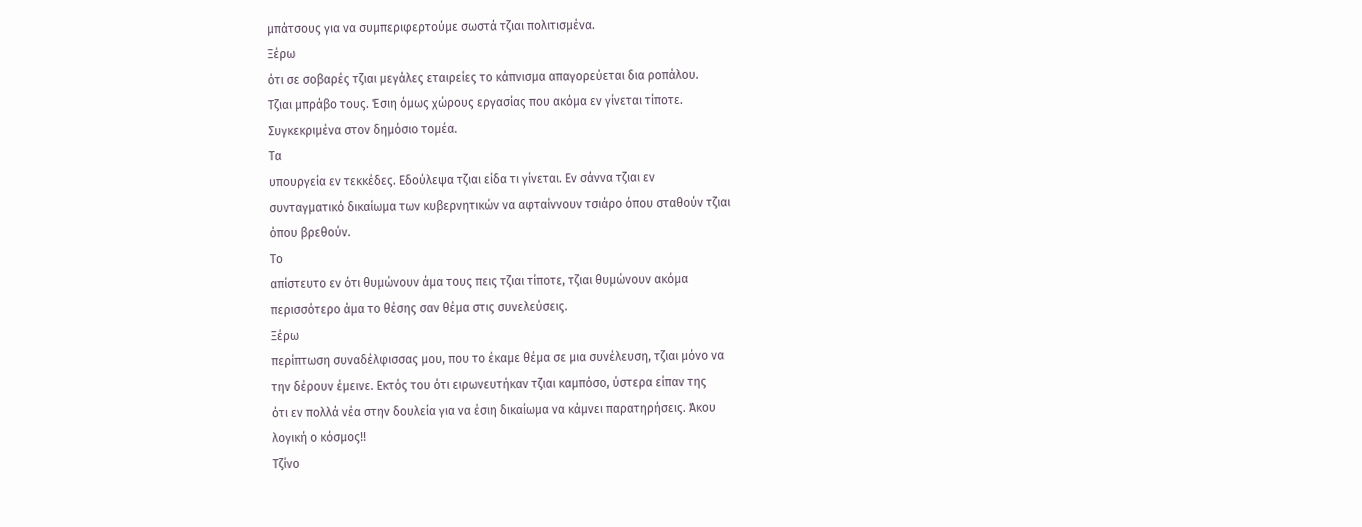μπάτσους για να συμπεριφερτούμε σωστά τζιαι πολιτισμένα.
Ξέρω
ότι σε σοβαρές τζιαι μεγάλες εταιρείες το κάπνισμα απαγορεύεται δια ροπάλου.
Τζιαι μπράβο τους. Έσιη όμως χώρους εργασίας που ακόμα εν γίνεται τίποτε.
Συγκεκριμένα στον δημόσιο τομέα.
Τα
υπουργεία εν τεκκέδες. Εδούλεψα τζιαι είδα τι γίνεται. Εν σάννα τζιαι εν
συνταγματικό δικαίωμα των κυβερνητικών να αφταίννουν τσιάρο όπου σταθούν τζιαι
όπου βρεθούν.
Το
απίστευτο εν ότι θυμώνουν άμα τους πεις τζιαι τίποτε, τζιαι θυμώνουν ακόμα
περισσότερο άμα το θέσης σαν θέμα στις συνελεύσεις.
Ξέρω
περίπτωση συναδέλφισσας μου, που το έκαμε θέμα σε μια συνέλευση, τζιαι μόνο να
την δέρουν έμεινε. Εκτός του ότι ειρωνευτήκαν τζιαι καμπόσο, ύστερα είπαν της
ότι εν πολλά νέα στην δουλεία για να έσιη δικαίωμα να κάμνει παρατηρήσεις. Άκου
λογική ο κόσμος!!
Τζίνο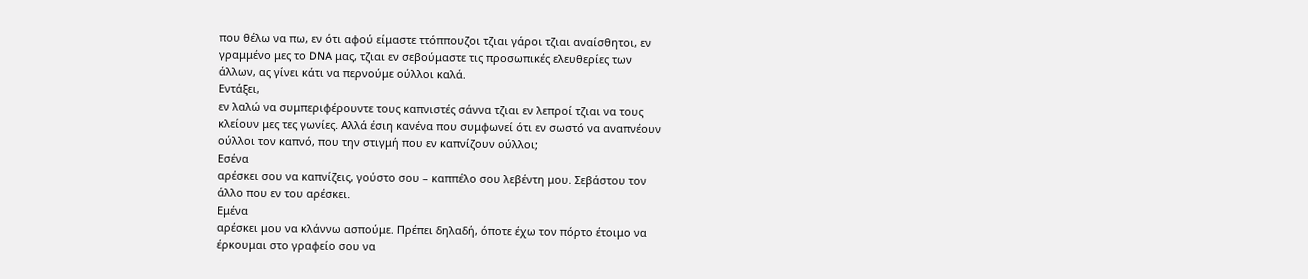που θέλω να πω, εν ότι αφού είμαστε ττόππουζοι τζιαι γάροι τζιαι αναίσθητοι, εν
γραμμένο μες το DNA μας, τζιαι εν σεβούμαστε τις προσωπικές ελευθερίες των
άλλων, ας γίνει κάτι να περνούμε ούλλοι καλά.
Εντάξει,
εν λαλώ να συμπεριφέρουντε τους καπνιστές σάννα τζιαι εν λεπροί τζιαι να τους
κλείουν μες τες γωνίες. Αλλά έσιη κανένα που συμφωνεί ότι εν σωστό να αναπνέουν
ούλλοι τον καπνό, που την στιγμή που εν καπνίζουν ούλλοι;
Εσένα
αρέσκει σου να καπνίζεις, γούστο σου – καππέλο σου λεβέντη μου. Σεβάστου τον
άλλο που εν του αρέσκει.
Εμένα
αρέσκει μου να κλάννω ασπούμε. Πρέπει δηλαδή, όποτε έχω τον πόρτο έτοιμο να
έρκουμαι στο γραφείο σου να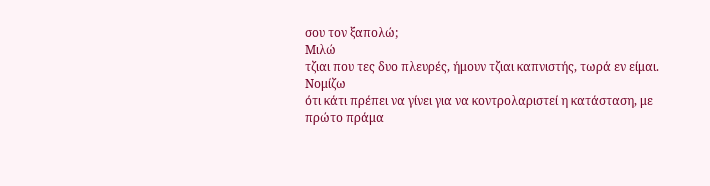σου τον ξαπολώ;
Μιλώ
τζιαι που τες δυο πλευρές, ήμουν τζιαι καπνιστής, τωρά εν είμαι.
Νομίζω
ότι κάτι πρέπει να γίνει για να κοντρολαριστεί η κατάσταση, με πρώτο πράμα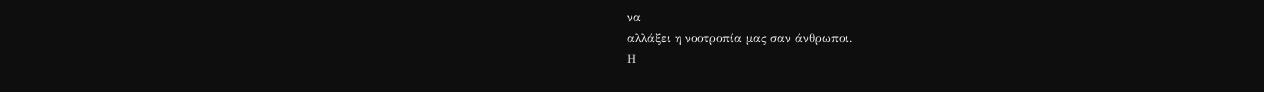να
αλλάξει η νοοτροπία μας σαν άνθρωποι.
Η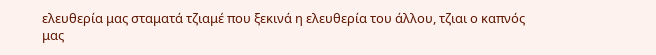ελευθερία μας σταματά τζιαμέ που ξεκινά η ελευθερία του άλλου, τζιαι ο καπνός
μας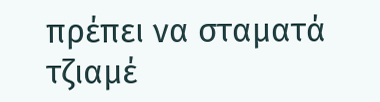πρέπει να σταματά τζιαμέ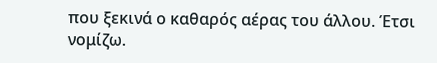που ξεκινά ο καθαρός αέρας του άλλου. Έτσι νομίζω.